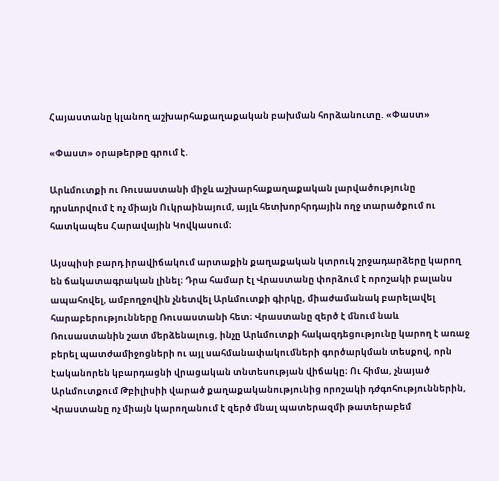Հայաստանը կլանող աշխարհաքաղաքական բախման հորձանուտը. «Փաստ»

«Փաստ» օրաթերթը գրում է.

Արևմուտքի ու Ռուսաստանի միջև աշխարհաքաղաքական լարվածությունը դրսևորվում է ոչ միայն Ուկրաինայում, այլև հետխորհրդային ողջ տարածքում ու հատկապես Հարավային Կովկասում։

Այսպիսի բարդ իրավիճակում արտաքին քաղաքական կտրուկ շրջադարձերը կարող են ճակատագրական լինել։ Դրա համար էլ Վրաստանը փորձում է որոշակի բալանս ապահովել, ամբողջովին չնետվել Արևմուտքի գիրկը, միաժամանակ բարելավել հարաբերությունները Ռուսաստանի հետ։ Վրաստանը զերծ է մնում նաև Ռուսաստանին շատ մերձենալուց, ինչը Արևմուտքի հակազդեցությունը կարող է առաջ բերել պատժամիջոցների ու այլ սահմանափակումների գործարկման տեսքով, որն էականորեն կբարդացնի վրացական տնտեսության վիճակը։ Ու հիմա, չնայած Արևմուտքում Թբիլիսիի վարած քաղաքականությունից որոշակի դժգոհություններին, Վրաստանը ոչ միայն կարողանում է զերծ մնալ պատերազմի թատերաբեմ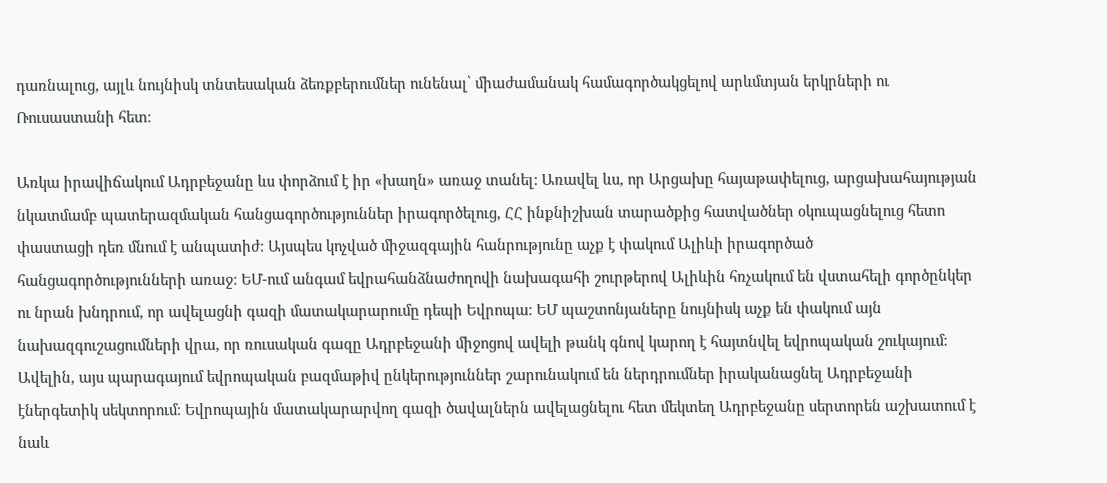դառնալուց, այլև նույնիսկ տնտեսական ձեռքբերումներ ունենալ՝ միաժամանակ համագործակցելով արևմտյան երկրների ու Ռուսաստանի հետ։

Առկա իրավիճակում Ադրբեջանը ևս փորձում է իր «խաղն» առաջ տանել: Առավել ևս, որ Արցախը հայաթափելուց, արցախահայության նկատմամբ պատերազմական հանցագործություններ իրագործելուց, ՀՀ ինքնիշխան տարածքից հատվածներ օկուպացնելուց հետո փաստացի դեռ մնում է անպատիժ։ Այսպես կոչված միջազգային հանրությունը աչք է փակում Ալիևի իրագործած հանցագործությունների առաջ։ ԵՄ-ում անգամ եվրահանձնաժողովի նախագահի շուրթերով Ալիևին հռչակում են վստահելի գործընկեր ու նրան խնդրում, որ ավելացնի գազի մատակարարումը դեպի Եվրոպա։ ԵՄ պաշտոնյաները նույնիսկ աչք են փակում այն նախազգուշացումների վրա, որ ռուսական գազը Ադրբեջանի միջոցով ավելի թանկ գնով կարող է հայտնվել եվրոպական շուկայում։ Ավելին, այս պարագայում եվրոպական բազմաթիվ ընկերություններ շարունակում են ներդրումներ իրականացնել Ադրբեջանի էներգետիկ սեկտորում։ Եվրոպային մատակարարվող գազի ծավալներն ավելացնելու հետ մեկտեղ Ադրբեջանը սերտորեն աշխատում է նաև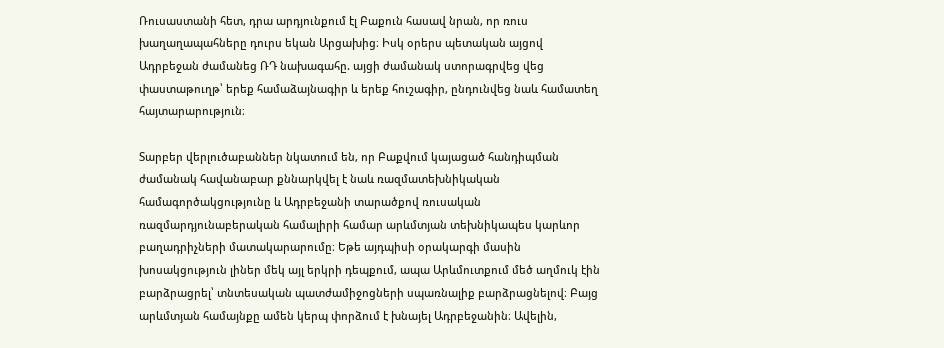Ռուսաստանի հետ, դրա արդյունքում էլ Բաքուն հասավ նրան, որ ռուս խաղաղապահները դուրս եկան Արցախից։ Իսկ օրերս պետական այցով Ադրբեջան ժամանեց ՌԴ նախագահը. այցի ժամանակ ստորագրվեց վեց փաստաթուղթ՝ երեք համաձայնագիր և երեք հուշագիր, ընդունվեց նաև համատեղ հայտարարություն։

Տարբեր վերլուծաբաններ նկատում են, որ Բաքվում կայացած հանդիպման ժամանակ հավանաբար քննարկվել է նաև ռազմատեխնիկական համագործակցությունը և Ադրբեջանի տարածքով ռուսական ռազմարդյունաբերական համալիրի համար արևմտյան տեխնիկապես կարևոր բաղադրիչների մատակարարումը։ Եթե այդպիսի օրակարգի մասին խոսակցություն լիներ մեկ այլ երկրի դեպքում, ապա Արևմուտքում մեծ աղմուկ էին բարձրացրել՝ տնտեսական պատժամիջոցների սպառնալիք բարձրացնելով։ Բայց արևմտյան համայնքը ամեն կերպ փորձում է խնայել Ադրբեջանին։ Ավելին,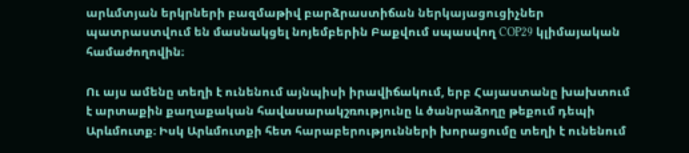արևմտյան երկրների բազմաթիվ բարձրաստիճան ներկայացուցիչներ պատրաստվում են մասնակցել նոյեմբերին Բաքվում սպասվող COP29 կլիմայական համաժողովին։

Ու այս ամենը տեղի է ունենում այնպիսի իրավիճակում, երբ Հայաստանը խախտում է արտաքին քաղաքական հավասարակշռությունը և ծանրաձողը թեքում դեպի Արևմուտք։ Իսկ Արևմուտքի հետ հարաբերությունների խորացումը տեղի է ունենում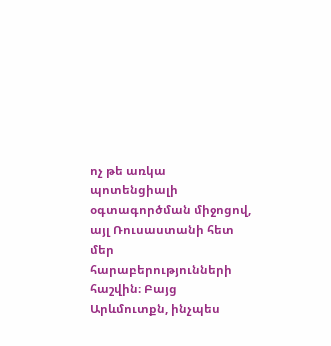ոչ թե առկա պոտենցիալի օգտագործման միջոցով, այլ Ռուսաստանի հետ մեր հարաբերությունների հաշվին։ Բայց Արևմուտքն, ինչպես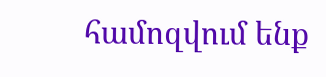համոզվում ենք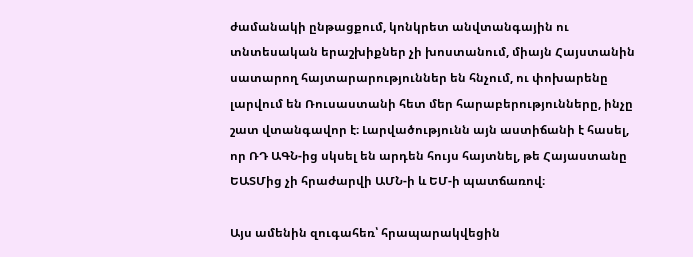ժամանակի ընթացքում, կոնկրետ անվտանգային ու տնտեսական երաշխիքներ չի խոստանում, միայն Հայստանին սատարող հայտարարություններ են հնչում, ու փոխարենը լարվում են Ռուսաստանի հետ մեր հարաբերությունները, ինչը շատ վտանգավոր է։ Լարվածությունն այն աստիճանի է հասել, որ ՌԴ ԱԳՆ-ից սկսել են արդեն հույս հայտնել, թե Հայաստանը ԵԱՏՄից չի հրաժարվի ԱՄՆ-ի և ԵՄ-ի պատճառով։

Այս ամենին զուգահեռ՝ հրապարակվեցին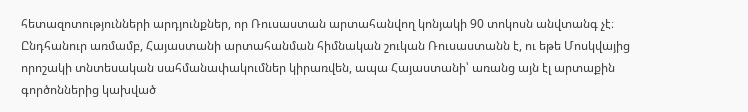հետազոտությունների արդյունքներ, որ Ռուսաստան արտահանվող կոնյակի 90 տոկոսն անվտանգ չէ։ Ընդհանուր առմամբ, Հայաստանի արտահանման հիմնական շուկան Ռուսաստանն է, ու եթե Մոսկվայից որոշակի տնտեսական սահմանափակումներ կիրառվեն, ապա Հայաստանի՝ առանց այն էլ արտաքին գործոններից կախված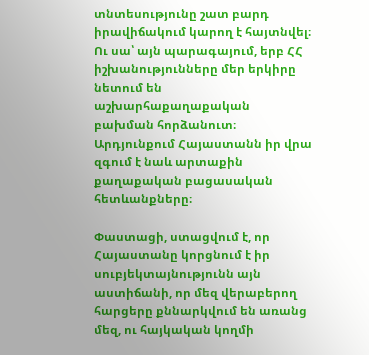տնտեսությունը շատ բարդ իրավիճակում կարող է հայտնվել։ Ու սա՝ այն պարագայում, երբ ՀՀ իշխանությունները մեր երկիրը նետում են աշխարհաքաղաքական բախման հորձանուտ։ Արդյունքում Հայաստանն իր վրա զգում է նաև արտաքին քաղաքական բացասական հետևանքները։

Փաստացի, ստացվում է, որ Հայաստանը կորցնում է իր սուբյեկտայնությունն այն աստիճանի, որ մեզ վերաբերող հարցերը քննարկվում են առանց մեզ, ու հայկական կողմի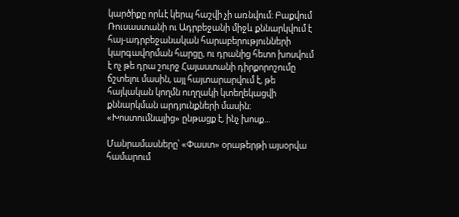կարծիքը որևէ կերպ հաշվի չի առնվում։ Բաքվում Ռուսաստանի ու Ադրբեջանի միջև քննարկվում է հայ-ադրբեջանական հարաբերությունների կարգավորման հարցը, ու դրանից հետո խոսվում է ոչ թե դրա շուրջ Հայաստանի դիրքորոշումը ճշտելու մասին, այլ հայտարարվում է, թե հայկական կողմն ուղղակի կտեղեկացվի քննարկման արդյունքների մասին։ «Խոստումնալից» ընթացք է, ինչ խոսք...

Մանրամասները՝ «Փաստ» օրաթերթի այսօրվա համարում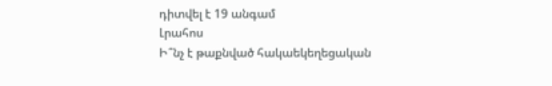դիտվել է 19 անգամ
Լրահոս
Ի՞նչ է թաքնված հակաեկեղեցական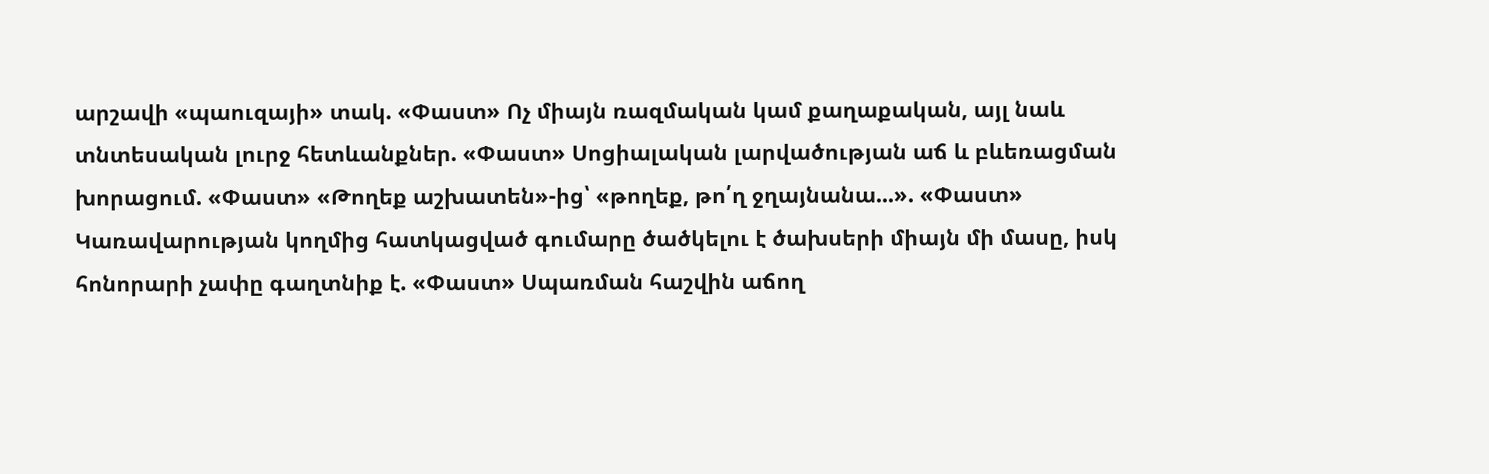արշավի «պաուզայի» տակ. «Փաստ» Ոչ միայն ռազմական կամ քաղաքական, այլ նաև տնտեսական լուրջ հետևանքներ. «Փաստ» Սոցիալական լարվածության աճ և բևեռացման խորացում. «Փաստ» «Թողեք աշխատեն»-ից՝ «թողեք, թո՛ղ ջղայնանա...». «Փաստ» Կառավարության կողմից հատկացված գումարը ծածկելու է ծախսերի միայն մի մասը, իսկ հոնորարի չափը գաղտնիք է. «Փաստ» Սպառման հաշվին աճող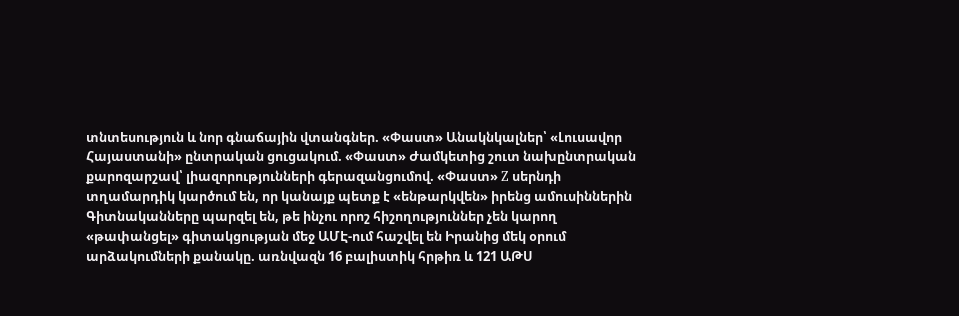տնտեսություն և նոր գնաճային վտանգներ. «Փաստ» Անակնկալներ՝ «Լուսավոր Հայաստանի» ընտրական ցուցակում. «Փաստ» Ժամկետից շուտ նախընտրական քարոզարշավ՝ լիազորությունների գերազանցումով. «Փաստ» Z սերնդի տղամարդիկ կարծում են, որ կանայք պետք է «ենթարկվեն» իրենց ամուսիններին Գիտնականները պարզել են, թե ինչու որոշ հիշողություններ չեն կարող «թափանցել» գիտակցության մեջ ԱՄԷ-ում հաշվել են Իրանից մեկ օրում արձակումների քանակը. առնվազն 16 բալիստիկ հրթիռ և 121 ԱԹՍ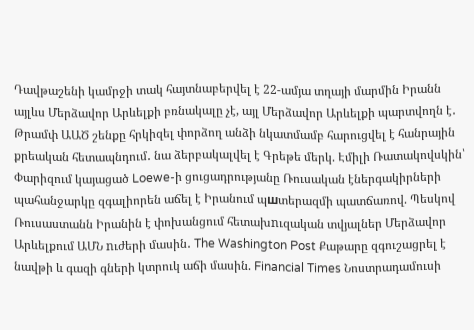Դավթաշենի կամրջի տակ հայտնաբերվել է 22-ամյա տղայի մարմին Իրանն այլևս Մերձավոր Արևելքի բռնակալը չէ, այլ Մերձավոր Արևելքի պարտվողն է․ Թրամփ ԱԱԾ շենքը հրկիզել փորձող անձի նկատմամբ հարուցվել է հանրային քրեական հետապնդում․ նա ձերբակալվել է Գրեթե մերկ. Էմիլի Ռատակովսկին՝ Փարիզում կայացած Loewe-ի ցուցադրությանը Ռուսական էներգակիրների պահանջարկը զգալիորեն աճել է Իրանում պшտերազմի պատճառով. Պեսկով Ռուսաստանն Իրանին է փոխանցում հետախnւզական տվյալներ Մերձավոր Արևելքում ԱՄՆ nւժերի մասին․ The Washington Post Քաթարը զգուշացրել է նավթի և գազի գների կտրուկ աճի մասին. Financial Times Նոստրադամուսի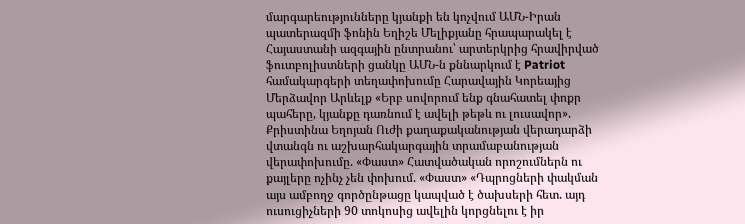մարգարեությունները կյանքի են կոչվում ԱՄՆ-Իրան պատերազմի ֆոնին Եղիշե Մելիքյանը հրապարակել է Հայաստանի ազգային ընտրանու՝ արտերկրից հրավիրված ֆուտբոլիստների ցանկը ԱՄՆ-ն քննարկում է Patriot համակարգերի տեղափոխումը Հարավային Կորեայից Մերձավոր Արևելք «Երբ սովորում ենք գնահատել փոքր պահերը, կյանքը դառնում է ավելի թեթև ու լուսավոր». Քրիստինա Եղոյան Ուժի քաղաքականության վերադարձի վտանգն ու աշխարհակարգային տրամաբանության վերափոխումը. «Փաստ» Հատվածական որոշումներն ու քայլերը ոչինչ չեն փոխում. «Փաստ» «Դպրոցների փակման այս ամբողջ գործընթացը կապված է ծախսերի հետ. այդ ուսուցիչների 90 տոկոսից ավելին կորցնելու է իր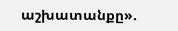աշխատանքը».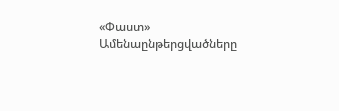«Փաստ»
Ամենաընթերցվածները